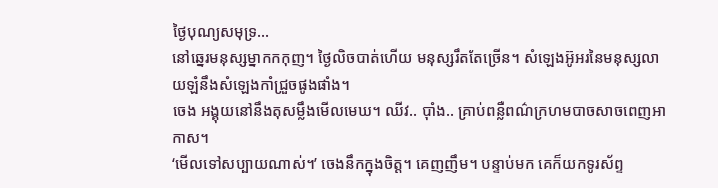ថ្ងៃបុណ្យសមុទ្រ…
នៅឆ្នេរមនុស្សម្នាកកកុញ។ ថ្ងៃលិចបាត់ហើយ មនុស្សរឹតតែច្រើន។ សំឡេងអ៊ូអរនៃមនុស្សលាយឡំនឹងសំឡេងកាំជ្រួចផូងផាំង។
ចេង អង្គុយនៅនឹងតុសម្លឹងមើលមេឃ។ ឈីវ.. ប៉ាំង.. គ្រាប់ពន្លឺពណ៌ក្រហមបាចសាចពេញអាកាស។
‘មើលទៅសប្បាយណាស់។’ ចេងនឹកក្នុងចិត្ត។ គេញញឹម។ បន្ទាប់មក គេក៏យកទូរស័ព្ទ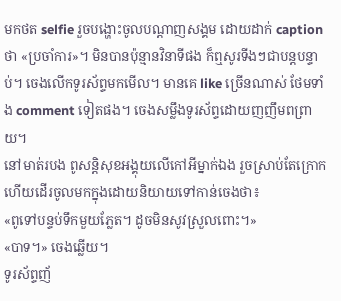មកថត selfie រួចបង្ហោះចូលបណ្តាញសង្គម ដោយដាក់ caption ថា «ប្រចាំការ»។ មិនបានប៉ុន្មានវិនាទីផង ក៏ឮសូរទីងៗជាបន្តបន្ទាប់។ ចេងលើកទូរស័ព្ទមកមើល។ មានគេ like ច្រើនណាស់ ថែមទាំង comment ទៀតផង។ ចេងសម្លឹងទូរស័ព្ទដោយញញឹមពព្រាយ។
នៅមាត់របង ពូសន្តិសុខអង្គុយលើកៅអីម្នាក់ឯង រួចស្រាប់តែក្រោក ហើយដើរចូលមកក្នុងដោយនិយាយទៅកាន់ចេងថា៖
«ពូទៅបន្ទប់ទឹកមួយភ្លែត។ ដូចមិនសូវស្រួលពោះ។»
«បាទ។» ចេងឆ្លើយ។
ទូរស័ព្ទញ័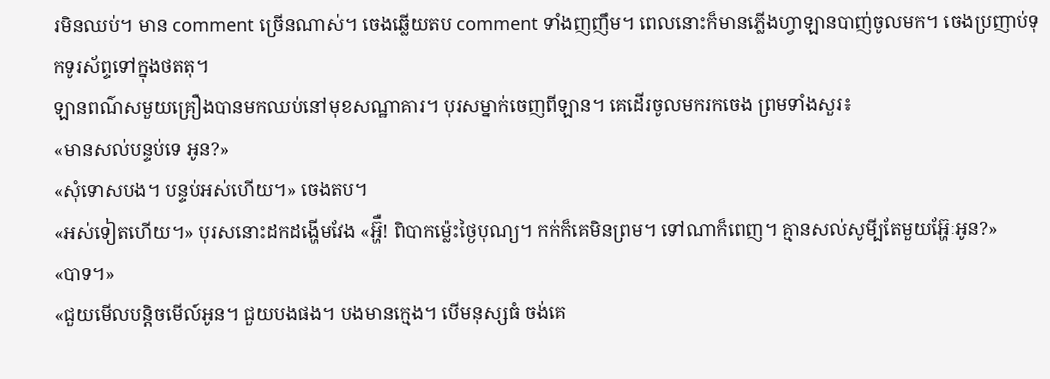រមិនឈប់។ មាន comment ច្រើនណាស់។ ចេងឆ្លើយតប comment ទាំងញញឹម។ ពេលនោះក៏មានភ្លើងហ្វាឡានបាញ់ចូលមក។ ចេងប្រញាប់ទុកទូរស័ព្ទទៅក្នុងថតតុ។
ឡានពណ៌សមួយគ្រឿងបានមកឈប់នៅមុខសណ្ឋាគារ។ បុរសម្នាក់ចេញពីឡាន។ គេដើរចូលមករកចេង ព្រមទាំងសួរ៖
«មានសល់បន្ទប់ទេ អូន?»
«សុំទោសបង។ បន្ទប់អស់ហើយ។» ចេងតប។
«អស់ទៀតហើយ។» បុរសនោះដកដង្ហើមវែង «អ្ហ៊ឺ! ពិបាកម្ល៉េះថ្ងៃបុណ្យ។ កក់ក៏គេមិនព្រម។ ទៅណាក៏ពេញ។ គ្មានសល់សូមី្បតែមួយអ្ហ៊ែៈអូន?»
«បាទ។»
«ជួយមើលបន្តិចមើល៍អូន។ ជួយបងផង។ បងមានក្មេង។ បើមនុស្សធំ ចង់គេ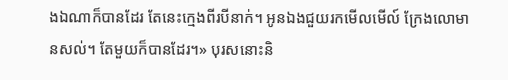ងឯណាក៏បានដែរ តែនេះក្មេងពីរបីនាក់។ អូនឯងជួយរកមើលមើល៍ ក្រែងលោមានសល់។ តែមួយក៏បានដែរ។» បុរសនោះនិ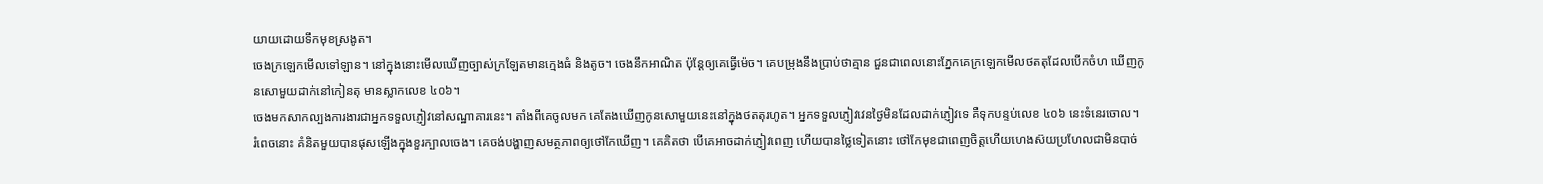យាយដោយទឹកមុខស្រងូត។
ចេងក្រឡេកមើលទៅឡាន។ នៅក្នុងនោះមើលឃើញច្បាស់ក្រឡែតមានក្មេងធំ និងតូច។ ចេងនឹកអាណិត ប៉ុន្តែឲ្យគេធ្វើម៉េច។ គេបម្រុងនឹងប្រាប់ថាគ្មាន ជួនជាពេលនោះភ្នែកគេក្រឡេកមើលថតតុដែលបើកចំហ ឃើញកូនសោមួយដាក់នៅកៀនតុ មានស្លាកលេខ ៤០៦។
ចេងមកសាកល្បងការងារជាអ្នកទទួលភ្ញៀវនៅសណ្ឋាគារនេះ។ តាំងពីគេចូលមក គេតែងឃើញកូនសោមួយនេះនៅក្នុងថតតុរហូត។ អ្នកទទួលភ្ញៀវវេនថ្ងៃមិនដែលដាក់ភ្ញៀវទេ គឺទុកបន្ទប់លេខ ៤០៦ នេះទំនេរចោល។
រំពេចនោះ គំនិតមួយបានផុសឡើងក្នុងខួរក្បាលចេង។ គេចង់បង្ហាញសមត្ថភាពឲ្យថៅកែឃើញ។ គេគិតថា បើគេអាចដាក់ភ្ញៀវពេញ ហើយបានថ្លៃទៀតនោះ ថៅកែមុខជាពេញចិត្តហើយហេងស៊យប្រហែលជាមិនបាច់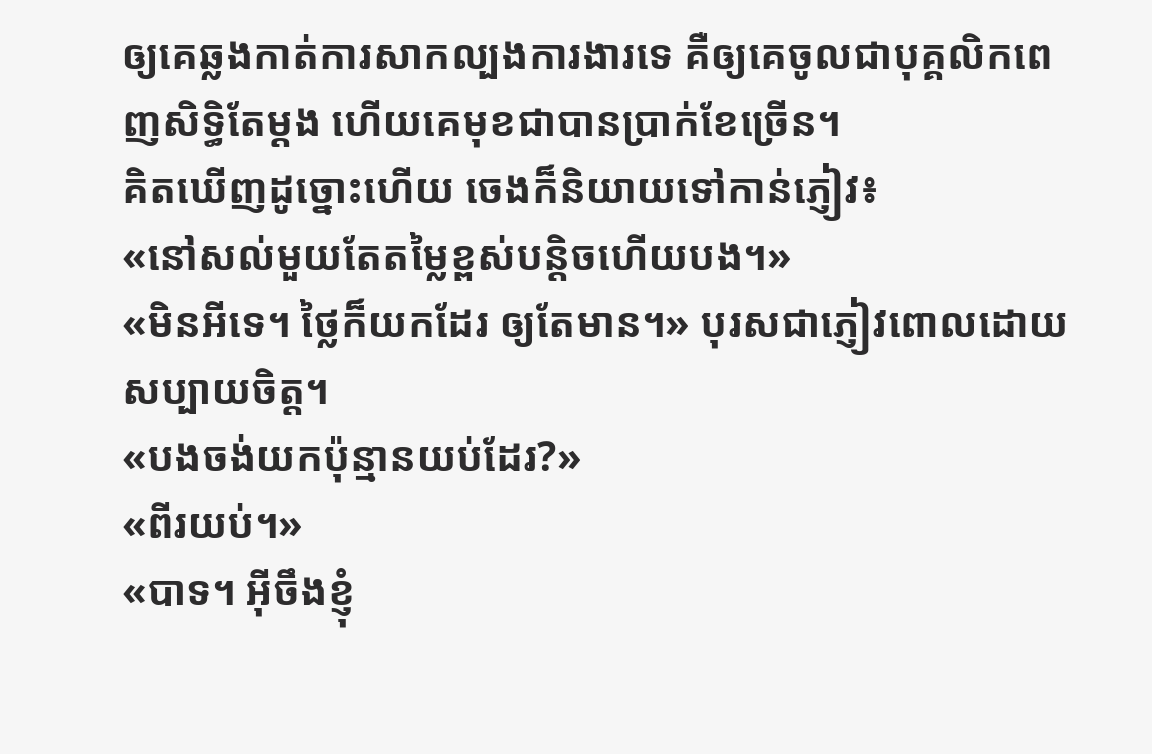ឲ្យគេឆ្លងកាត់ការសាកល្បងការងារទេ គឺឲ្យគេចូលជាបុគ្គលិកពេញសិទ្ធិតែម្តង ហើយគេមុខជាបានប្រាក់ខែច្រើន។
គិតឃើញដូច្នោះហើយ ចេងក៏និយាយទៅកាន់ភ្ញៀវ៖
«នៅសល់មួយតែតម្លៃខ្ពស់បន្តិចហើយបង។»
«មិនអីទេ។ ថ្លៃក៏យកដែរ ឲ្យតែមាន។» បុរសជាភ្ញៀវពោលដោយសប្បាយចិត្ត។
«បងចង់យកប៉ុន្មានយប់ដែរ?»
«ពីរយប់។»
«បាទ។ អ៊ីចឹងខ្ញុំ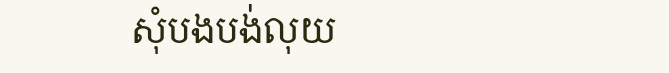សុំបងបង់លុយ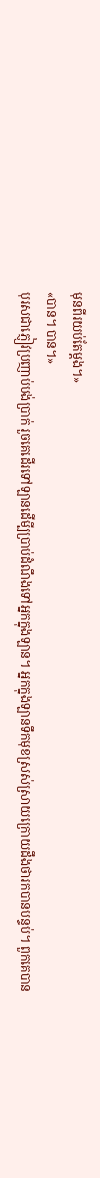មុនពីរយប់តែម្តង។»
«បាន។ បាន។»
បុរសជាភ្ញៀវប្រញាប់បង់ប្រាក់ រួចគេដើរទៅឡានដើមី្បប្រាប់ដំណឹងទៅអ្នកក្នុងឡាន។ អ្នកក្នុងឡានទឹកមុខស្រស់ស្រាយក្រោយដឹងថារកបានបន្ទប់។ ពួកគេបាន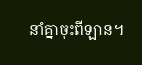នាំគ្នាចុះពីឡាន។